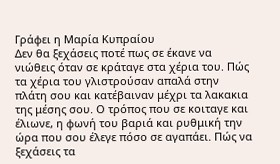Γράφει η Μαρία Κυπραίου
Δεν θα ξεχάσεις ποτέ πως σε έκανε να νιώθεις όταν σε κράταγε στα χέρια του. Πώς τα χέρια του γλιστρούσαν απαλά στην πλάτη σου και κατέβαιναν μέχρι τα λακακια της μέσης σου. Ο τρόπος που σε κοιταγε και έλιωνε, η φωνή του βαριά και ρυθμική την ώρα που σου έλεγε πόσο σε αγαπάει. Πώς να ξεχάσεις τα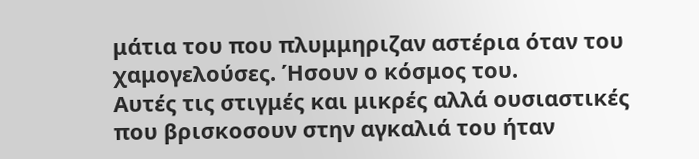μάτια του που πλυμμηριζαν αστέρια όταν του χαμογελούσες. Ήσουν ο κόσμος του.
Αυτές τις στιγμές και μικρές αλλά ουσιαστικές που βρισκοσουν στην αγκαλιά του ήταν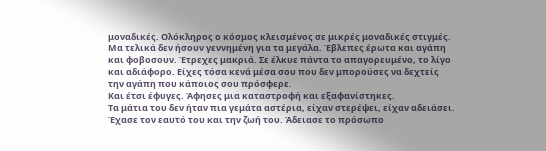μοναδικές. Ολόκληρος ο κόσμος κλεισμένος σε μικρές μοναδικές στιγμές.
Μα τελικά δεν ήσουν γεννημένη για τα μεγάλα. Έβλεπες έρωτα και αγάπη και φοβοσουν. Έτρεχες μακριά. Σε έλκυε πάντα το απαγορευμένο, το λίγο και αδιάφορο. Είχες τόσα κενά μέσα σου που δεν μπορούσες να δεχτείς την αγάπη που κάποιος σου πρόσφερε.
Και έτσι έφυγες. Άφησες μια καταστροφή και εξαφανίστηκες.
Τα μάτια του δεν ήταν πια γεμάτα αστέρια, είχαν στερέψει, είχαν αδειάσει. Έχασε τον εαυτό του και την ζωή του. Άδειασε το πρόσωπο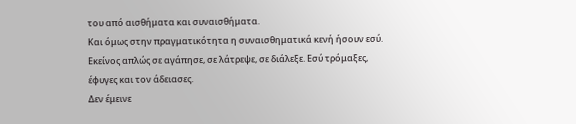του από αισθήματα και συναισθήματα.
Και όμως στην πραγματικότητα η συναισθηματικά κενή ήσουν εσύ. Εκείνος απλώς σε αγάπησε, σε λάτρεψε, σε διάλεξε. Εσύ τρόμαξες, έφυγες και τον άδειασες.
Δεν έμεινε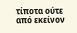τίποτα ούτε από εκείνον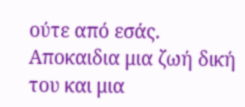ούτε από εσάς. Αποκαιδια μια ζωή δική του και μια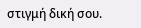στιγμή δική σου.